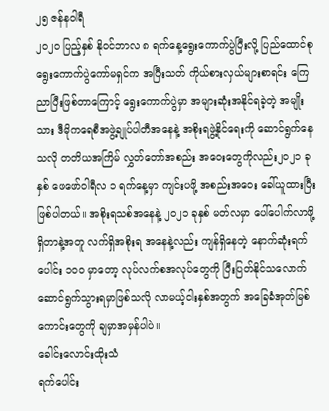၂၅ ဇန်နဝါရီ
၂၀၂၀ ပြည့်နှစ် နိုဝင်ဘာလ ၈ ရက်နေ့ရွေးကောက်ပွဲပြီးလို့ ပြည်ထောင်စုရွေးကောက်ပွဲကော်မရှင်က အပြီးသတ် ကိုယ်စားလှယ်များစာရင်း ကြေညာပြီးဖြစ်တာကြောင့် ရွေးကောက်ပွဲမှာ အများဆုံးအနိုင်ရခဲ့တဲ့ အမျိုးသား ဒီမိုကရေစီအဖွဲ့ချုပ်ပါတီအနေနဲ့ အစိုးရဖွဲ့နိုင်ရေးကို ဆောင်ရွက်နေသလို တတိယအကြိမ် လွှတ်တော်အစည်း အဝေးတွေကိုလည်း၂၀၂၁ ခုနှစ် ဖေဖော်ဝါရီလ ၁ ရက်နေ့မှာ ကျင်းပဖို့ အစည်းအဝေး ခေါ်ယူထားပြီး ဖြစ်ပါတယ်။ အစိုးရသစ်အနေနဲ့ ၂၀၂၁ ခုနှစ် မတ်လမှာ ပေါ်ပေါက်လာဖို့ရှိတာနဲ့အတူ လက်ရှိအစိုးရ အနေနဲ့လည်း ကျန်ရှိနေတဲ့ နောက်ဆုံးရက်ပေါင်း ၁၀၀ မှာတော့ လုပ်လက်စအလုပ်တွေကို ပြီးပြတ်နိုင်သလောက် ဆောင်ရွက်သွားရမှာဖြစ်သလို လာမယ့်ငါးနှစ်အတွက် အခြေခံအုတ်မြစ် ကောင်းတွေကို ချမှာအမှန်ပါပဲ။
ခေါင်းလောင်းထိုးသံ
ရက်ပေါင်း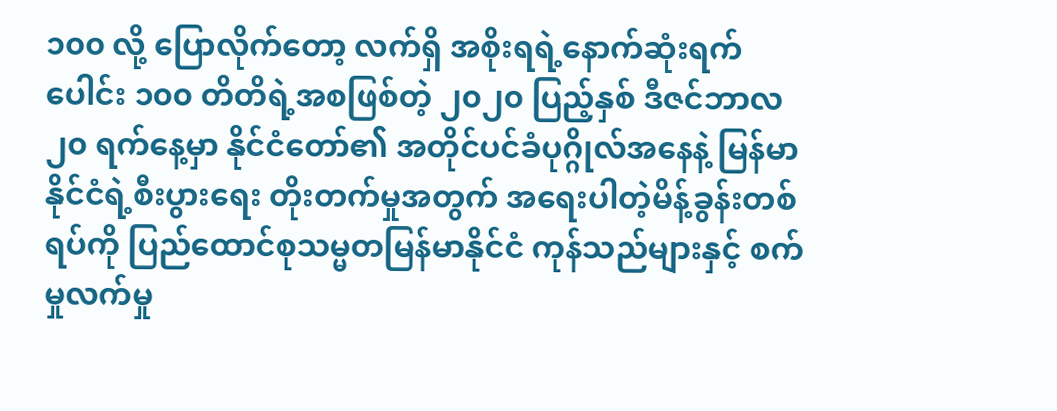၁၀၀ လို့ ပြောလိုက်တော့ လက်ရှိ အစိုးရရဲ့နောက်ဆုံးရက်ပေါင်း ၁၀၀ တိတိရဲ့အစဖြစ်တဲ့ ၂၀၂၀ ပြည့်နှစ် ဒီဇင်ဘာလ ၂၀ ရက်နေ့မှာ နိုင်ငံတော်၏ အတိုင်ပင်ခံပုဂ္ဂိုလ်အနေနဲ့ မြန်မာနိုင်ငံရဲ့စီးပွားရေး တိုးတက်မှုအတွက် အရေးပါတဲ့မိန့်ခွန်းတစ်ရပ်ကို ပြည်ထောင်စုသမ္မတမြန်မာနိုင်ငံ ကုန်သည်များနှင့် စက်မှုလက်မှု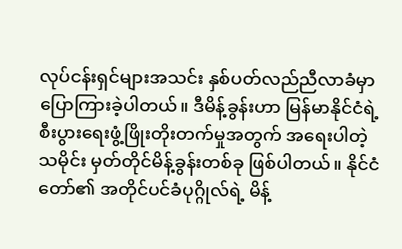လုပ်ငန်းရှင်များအသင်း နှစ်ပတ်လည်ညီလာခံမှာ ပြောကြားခဲ့ပါတယ်။ ဒီမိန့်ခွန်းဟာ မြန်မာနိုင်ငံရဲ့ စီးပွားရေးဖွံ့ဖြိုးတိုးတက်မှုအတွက် အရေးပါတဲ့သမိုင်း မှတ်တိုင်မိန့်ခွန်းတစ်ခု ဖြစ်ပါတယ်။ နိုင်ငံတော်၏ အတိုင်ပင်ခံပုဂ္ဂိုလ်ရဲ့ မိန့်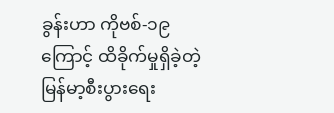ခွန်းဟာ ကိုဗစ်-၁၉ ကြောင့် ထိခိုက်မှုရှိခဲ့တဲ့ မြန်မာ့စီးပွားရေး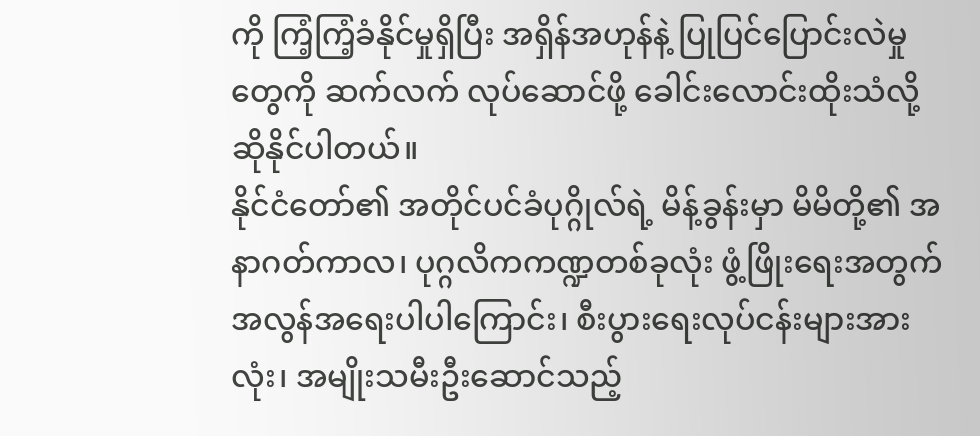ကို ကြံ့ကြံ့ခံနိုင်မှုရှိပြီး အရှိန်အဟုန်နဲ့ ပြုပြင်ပြောင်းလဲမှုတွေကို ဆက်လက် လုပ်ဆောင်ဖို့ ခေါင်းလောင်းထိုးသံလို့ ဆိုနိုင်ပါတယ်။
နိုင်ငံတော်၏ အတိုင်ပင်ခံပုဂ္ဂိုလ်ရဲ့ မိန့်ခွန်းမှာ မိမိတို့၏ အနာဂတ်ကာလ၊ ပုဂ္ဂလိကကဏ္ဍတစ်ခုလုံး ဖွံ့ဖြိုးရေးအတွက် အလွန်အရေးပါပါကြောင်း၊ စီးပွားရေးလုပ်ငန်းများအားလုံး၊ အမျိုးသမီးဦးဆောင်သည့်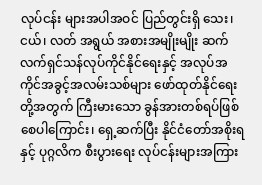လုပ်ငန်း များအပါအဝင် ပြည်တွင်းရှိ သေး၊ ငယ်၊ လတ် အရွယ် အစားအမျိုးမျိုး ဆက်လက်ရှင်သန်လုပ်ကိုင်နိုင်ရေးနှင့် အလုပ်အကိုင်အခွင့်အလမ်းသစ်များ ဖော်ထုတ်နိုင်ရေးတို့အတွက် ကြီးမားသော ခွန်အားတစ်ရပ်ဖြစ်စေပါကြောင်း၊ ရှေ့ဆက်ပြီး နိုင်ငံတော်အစိုးရနှင့် ပုဂ္ဂလိက စီးပွားရေး လုပ်ငန်းများအကြား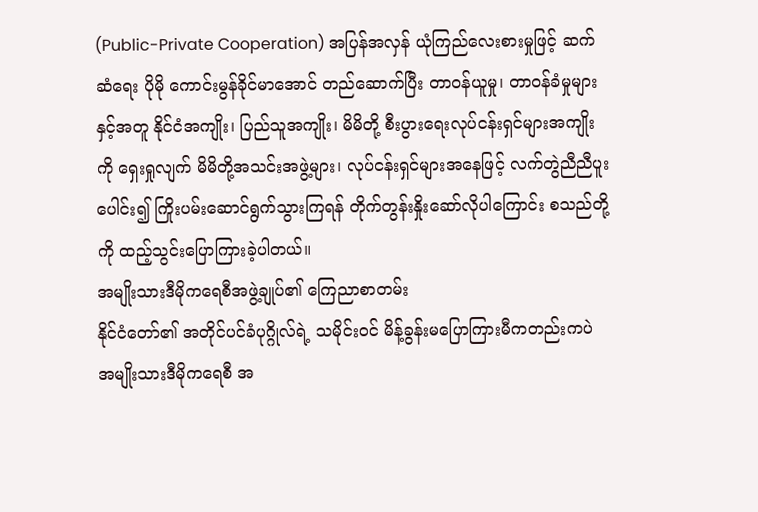(Public-Private Cooperation) အပြန်အလှန် ယုံကြည်လေးစားမှုဖြင့် ဆက်ဆံရေး ပိုမို ကောင်းမွန်ခိုင်မာအောင် တည်ဆောက်ပြီး တာဝန်ယူမှု၊ တာဝန်ခံမှုများနှင့်အတူ နိုင်ငံအကျိုး၊ ပြည်သူအကျိုး၊ မိမိတို့ စီးပွားရေးလုပ်ငန်းရှင်များအကျိုးကို ရှေးရှုလျက် မိမိတို့အသင်းအဖွဲ့များ၊ လုပ်ငန်းရှင်များအနေဖြင့် လက်တွဲညီညီပူးပေါင်း၍ ကြိုးပမ်းဆောင်ရွက်သွားကြရန် တိုက်တွန်းနှိုးဆော်လိုပါကြောင်း စသည်တို့ကို ထည့်သွင်းပြောကြားခဲ့ပါတယ်။
အမျိုးသားဒီမိုကရေစီအဖွဲ့ချုပ်၏ ကြေညာစာတမ်း
နိုင်ငံတော်၏ အတိုင်ပင်ခံပုဂ္ဂိုလ်ရဲ့ သမိုင်းဝင် မိန့်ခွန်းမပြောကြားမီကတည်းကပဲ အမျိုးသားဒီမိုကရေစီ အ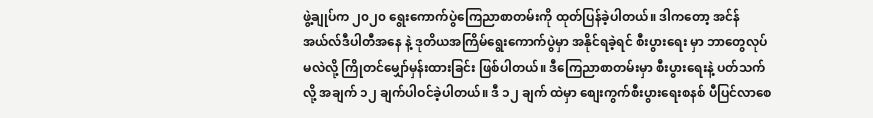ဖွဲ့ချုပ်က ၂၀၂၀ ရွေးကောက်ပွဲကြေညာစာတမ်းကို ထုတ်ပြန်ခဲ့ပါတယ်။ ဒါကတော့ အင်န်အယ်လ်ဒီပါတီအနေ နဲ့ ဒုတိယအကြိမ်ရွေးကောက်ပွဲမှာ အနိုင်ရခဲ့ရင် စီးပွားရေး မှာ ဘာတွေလုပ်မလဲလို့ ကြိုတင်မျှော်မှန်းထားခြင်း ဖြစ်ပါတယ်။ ဒီကြေညာစာတမ်းမှာ စီးပွားရေးနဲ့ ပတ်သက်လို့ အချက် ၁၂ ချက်ပါဝင်ခဲ့ပါတယ်။ ဒီ ၁၂ ချက် ထဲမှာ စျေးကွက်စီးပွားရေးစနစ် ပီပြင်လာစေ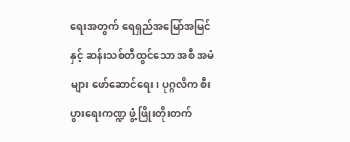ရေးအတွက် ရေရှည်အမြော်အမြင်နှင့် ဆန်းသစ်တီထွင်သော အစီ အမံများ ဖော်ဆောင်ရေး၊ ပုဂ္ဂလိက စီးပွားရေးကဏ္ဍ ဖွံ့ဖြိုးတိုးတက်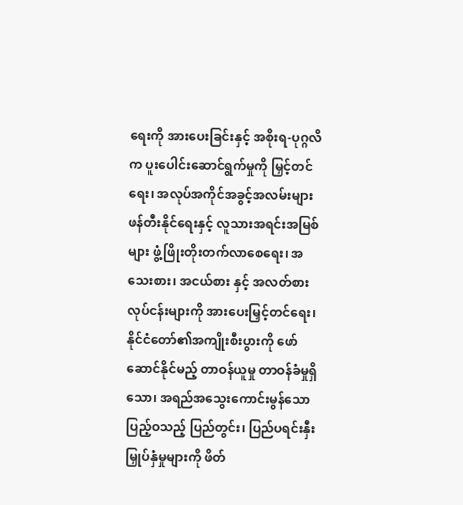ရေးကို အားပေးခြင်းနှင့် အစိုးရ-ပုဂ္ဂလိက ပူးပေါင်းဆောင်ရွက်မှုကို မြှင့်တင်ရေး၊ အလုပ်အကိုင်အခွင့်အလမ်းများ ဖန်တီးနိုင်ရေးနှင့် လူသားအရင်းအမြစ် များ ဖွံ့ဖြိုးတိုးတက်လာစေရေး၊ အသေးစား၊ အငယ်စား နှင့် အလတ်စားလုပ်ငန်းများကို အားပေးမြှင့်တင်ရေး၊ နိုင်ငံတော်၏အကျိုးစီးပွားကို ဖော်ဆောင်နိုင်မည့် တာဝန်ယူမှု တာဝန်ခံမှုရှိသော၊ အရည်အသွေးကောင်းမွန်သော ပြည့်ဝသည့် ပြည်တွင်း၊ ပြည်ပရင်းနှီးမြှုပ်နှံမှုများကို ဖိတ်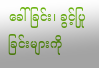ခေါ်ခြင်း၊ ခွင့်ပြုခြင်းများကို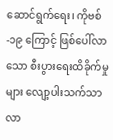ဆောင်ရွက်ရေး၊ ကိုဗစ်-၁၉ ကြောင့် ဖြစ်ပေါ်လာသော စီးပွားရေးထိခိုက်မှုများ လျော့ပါးသက်သာလာ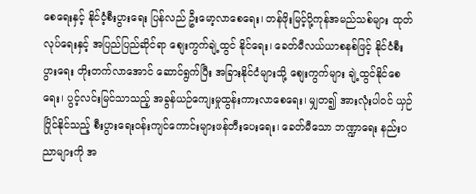စေရေးနှင့် နိုင်ငံ့စီးပွားရေး ပြန်လည် ဦးမော့လာစေရေး၊ တန်ဖိုးမြင့်ပို့ကုန်အမည်သစ်များ ထုတ်လုပ်ရေးနှင့် အပြည်ပြည်ဆိုင်ရာ စျေးကွက်ချဲ့ထွင် နိုင်ရေး၊ ခေတ်မီလယ်ယာစနစ်ဖြင့် နိုင်ငံစီးပွားရေး တိုးတက်လာအောင် ဆောင်ရွက်ပြီး အခြားနိုင်ငံများသို့ စျေးကွက်များ ချဲ့ထွင်နိုင်စေရေး၊ ပွင့်လင်းမြင်သာသည့် အခွန်ယဉ်ကျေးမှုထွန်းကားလာစေရေး၊ မျှတ၍ အားလုံးပါဝင် ယှဉ်ပြိုင်နိုင်သည့် စီးပွားရေးဝန်းကျင်ကောင်းများဖန်တီးပေးရေး၊ ခေတ်မီသော ဘဏ္ဍာရေး နည်းပညာများကို အ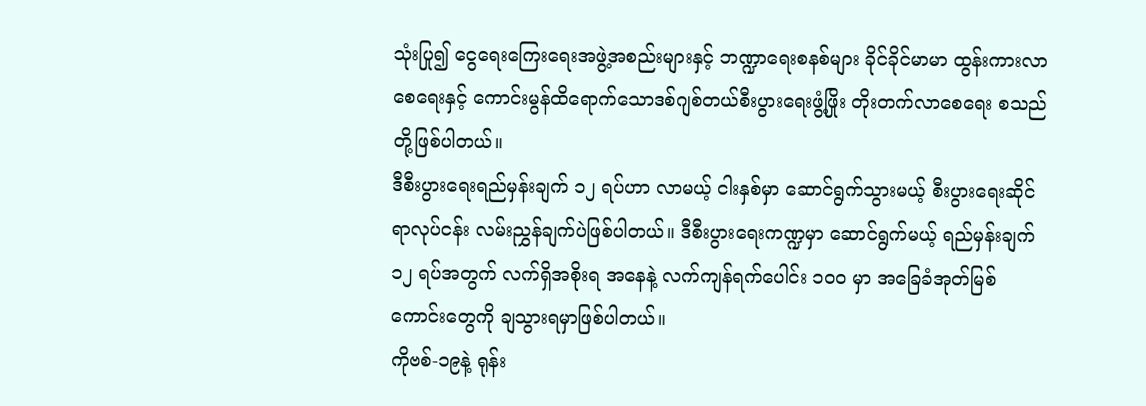သုံးပြု၍ ငွေရေးကြေးရေးအဖွဲ့အစည်းများနှင့် ဘဏ္ဍာရေးစနစ်များ ခိုင်ခိုင်မာမာ ထွန်းကားလာစေရေးနှင့် ကောင်းမွန်ထိရောက်သောဒစ်ဂျစ်တယ်စီးပွားရေးဖွံ့ဖြိုး တိုးတက်လာစေရေး စသည်တို့ဖြစ်ပါတယ်။
ဒီစီးပွားရေးရည်မှန်းချက် ၁၂ ရပ်ဟာ လာမယ့် ငါးနှစ်မှာ ဆောင်ရွက်သွားမယ့် စီးပွားရေးဆိုင်ရာလုပ်ငန်း လမ်းညွှန်ချက်ပဲဖြစ်ပါတယ်။ ဒီစီးပွားရေးကဏ္ဍမှာ ဆောင်ရွက်မယ့် ရည်မှန်းချက် ၁၂ ရပ်အတွက် လက်ရှိအစိုးရ အနေနဲ့ လက်ကျန်ရက်ပေါင်း ၁၀၀ မှာ အခြေခံအုတ်မြစ် ကောင်းတွေကို ချသွားရမှာဖြစ်ပါတယ်။
ကိုဗစ်-၁၉နဲ့ ရုန်း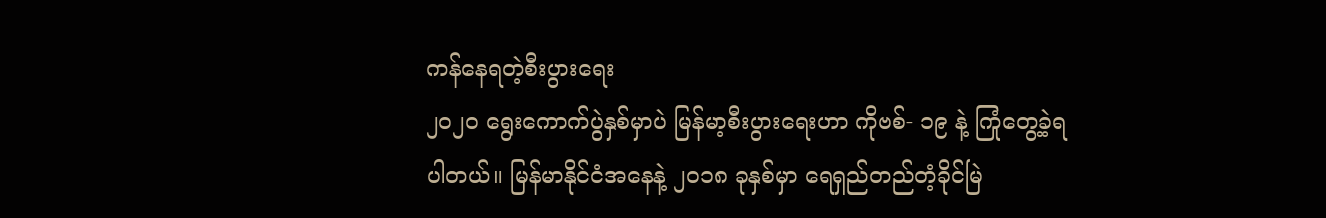ကန်နေရတဲ့စီးပွားရေး
၂၀၂၀ ရွေးကောက်ပွဲနှစ်မှာပဲ မြန်မာ့စီးပွားရေးဟာ ကိုဗစ်- ၁၉ နဲ့ ကြုံတွေ့ခဲ့ရပါတယ်။ မြန်မာနိုင်ငံအနေနဲ့ ၂၀၁၈ ခုနှစ်မှာ ရေရှည်တည်တံ့ခိုင်မြဲ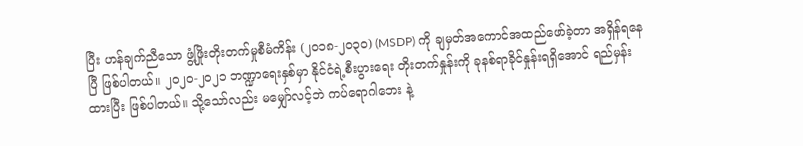ပြီး ဟန်ချက်ညီသော ဖွံ့ဖြိုးတိုးတက်မှုစီမံကိန်း (၂၀၁၈-၂၀၃၀) (MSDP) ကို ချမှတ်အကောင်အထည်ဖော်ခဲ့တာ အရှိန်ရနေပြီ ဖြစ်ပါတယ်။ ၂၀၂၀-၂၀၂၁ ဘဏ္ဍာရေးနှစ်မှာ နိုင်ငံရဲ့စီးပွားရေး တိုးတက်နှုန်းကို ခုနစ်ရာခိုင်နှုန်းရရှိအောင် ရည်မှန်းထားပြီး ဖြစ်ပါတယ်။ သို့သော်လည်း မမျှော်လင့်ဘဲ ကပ်ရောဂါဘေး နဲ့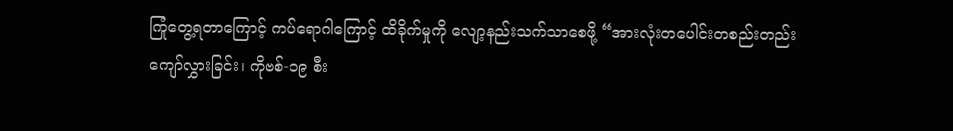ကြုံတွေ့ရတာကြောင့် ကပ်ရောဂါကြောင့် ထိခိုက်မှုကို လျော့နည်းသက်သာစေဖို့ “အားလုံးတပေါင်းတစည်းတည်း ကျော်လွှားခြင်း၊ ကိုဗစ်-၁၉ စီး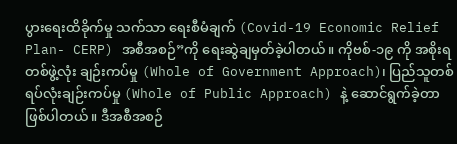ပွားရေးထိခိုက်မှု သက်သာ ရေးစီမံချက် (Covid-19 Economic Relief Plan- CERP) အစီအစဉ်”ကို ရေးဆွဲချမှတ်ခဲ့ပါတယ်။ ကိုဗစ်-၁၉ ကို အစိုးရ တစ်ဖွဲ့လုံး ချဉ်းကပ်မှု (Whole of Government Approach)၊ ပြည်သူတစ်ရပ်လုံးချဉ်းကပ်မှု (Whole of Public Approach) နဲ့ ဆောင်ရွက်ခဲ့တာ ဖြစ်ပါတယ်။ ဒီအစီအစဉ်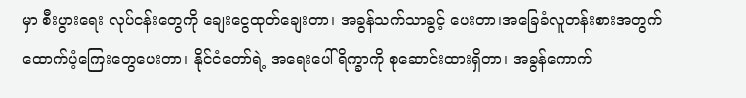မှာ စီးပွားရေး လုပ်ငန်းတွေကို ချေးငွေထုတ်ချေးတာ၊ အခွန်သက်သာခွင့် ပေးတာ၊အခြေခံလူတန်းစားအတွက် ထောက်ပံ့ကြေးတွေပေးတာ၊ နိုင်ငံတော်ရဲ့ အရေးပေါ်ရိက္ခာကို စုဆောင်းထားရှိတာ၊ အခွန်ကောက်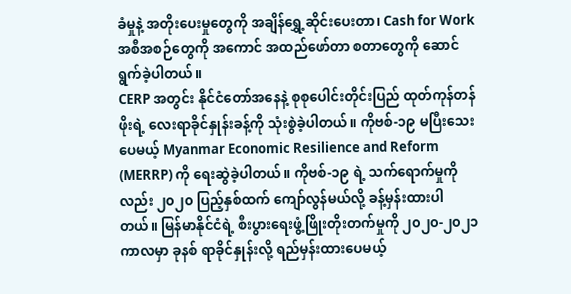ခံမှုနဲ့ အတိုးပေးမှုတွေကို အချိန်ရွှေ့ဆိုင်းပေးတာ၊ Cash for Work အစီအစဉ်တွေကို အကောင် အထည်ဖော်တာ စတာတွေကို ဆောင်ရွက်ခဲ့ပါတယ်။
CERP အတွင်း နိုင်ငံတော်အနေနဲ့ စုစုပေါင်းတိုင်းပြည် ထုတ်ကုန်တန်ဖိုးရဲ့ လေးရာခိုင်နှုန်းခန့်ကို သုံးစွဲခဲ့ပါတယ်။ ကိုဗစ်-၁၉ မပြီးသေးပေမယ့် Myanmar Economic Resilience and Reform (MERRP) ကို ရေးဆွဲခဲ့ပါတယ်။ ကိုဗစ်-၁၉ ရဲ့ သက်ရောက်မှုကိုလည်း ၂၀၂၀ ပြည့်နှစ်ထက် ကျော်လွန်မယ်လို့ ခန့်မှန်းထားပါတယ်။ မြန်မာနိုင်ငံရဲ့ စီးပွားရေးဖွံ့ဖြိုးတိုးတက်မှုကို ၂၀၂၀-၂၀၂၁ ကာလမှာ ခုနစ် ရာခိုင်နှုန်းလို့ ရည်မှန်းထားပေမယ့်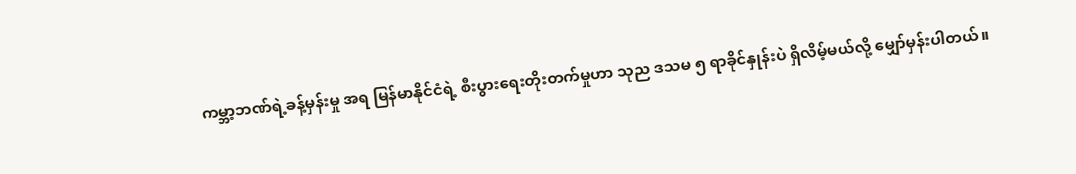ကမ္ဘာ့ဘဏ်ရဲ့ခန့်မှန်းမှု အရ မြန်မာနိုင်ငံရဲ့ စီးပွားရေးတိုးတက်မှုဟာ သုည ဒသမ ၅ ရာခိုင်နှုန်းပဲ ရှိလိမ့်မယ်လို့ မျှော်မှန်းပါတယ်။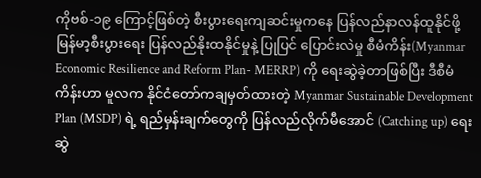ကိုဗစ်-၁၉ ကြောင့်ဖြစ်တဲ့ စီးပွားရေးကျဆင်းမှုကနေ ပြန်လည်နာလန်ထူနိုင်ဖို့ မြန်မာ့စီးပွားရေး ပြန်လည်နိုးထနိုင်မှုနဲ့ ပြုပြင် ပြောင်းလဲမှု စီမံကိန်း(Myanmar Economic Resilience and Reform Plan- MERRP) ကို ရေးဆွဲခဲ့တာဖြစ်ပြီး ဒီစီမံကိန်းဟာ မူလက နိုင်ငံတော်ကချမှတ်ထားတဲ့ Myanmar Sustainable Development Plan (MSDP) ရဲ့ ရည်မှန်းချက်တွေကို ပြန်လည်လိုက်မီအောင် (Catching up) ရေးဆွဲ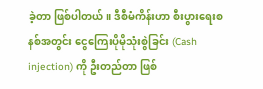ခဲ့တာ ဖြစ်ပါတယ်။ ဒီစီမံကိန်းဟာ စီးပွားရေးစနစ်အတွင်း ငွေကြေးပိုမိုသုံးစွဲခြင်း (Cash injection) ကို ဦးတည်တာ ဖြစ်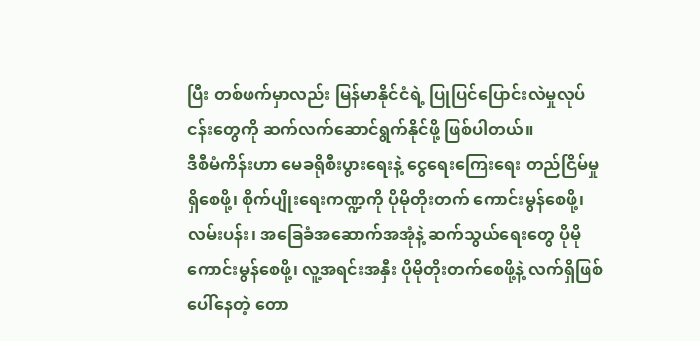ပြီး တစ်ဖက်မှာလည်း မြန်မာနိုင်ငံရဲ့ ပြုပြင်ပြောင်းလဲမှုလုပ်ငန်းတွေကို ဆက်လက်ဆောင်ရွက်နိုင်ဖို့ ဖြစ်ပါတယ်။
ဒီစီမံကိန်းဟာ မေခရိုစီးပွားရေးနဲ့ ငွေရေးကြေးရေး တည်ငြိမ်မှုရှိစေဖို့၊ စိုက်ပျိုးရေးကဏ္ဍကို ပိုမိုတိုးတက် ကောင်းမွန်စေဖို့၊ လမ်းပန်း၊ အခြေခံအဆောက်အအုံနဲ့ ဆက်သွယ်ရေးတွေ ပိုမိုကောင်းမွန်စေဖို့၊ လူ့အရင်းအနှီး ပိုမိုတိုးတက်စေဖို့နဲ့ လက်ရှိဖြစ်ပေါ်နေတဲ့ တော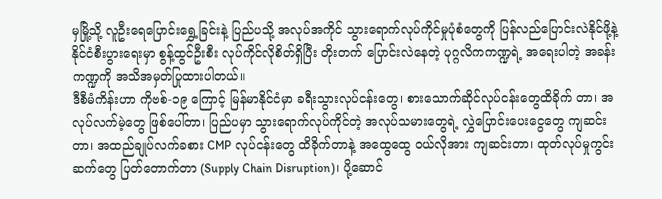မှမြို့သို့ လူဦးရေပြောင်းရွှေ့ခြင်းနဲ့ ပြည်ပသို့ အလုပ်အကိုင် သွားရောက်လုပ်ကိုင်မှုပုံစံတွေကို ပြန်လည်ပြောင်းလဲနိုင်ဖို့နဲ့ နိုင်ငံစီးပွားရေးမှာ စွန့်ထွင်ဦးစီး လုပ်ကိုင်လိုစိတ်ရှိပြီး တိုးတက် ပြောင်းလဲနေတဲ့ ပုဂ္ဂလိကကဏ္ဍရဲ့ အရေးပါတဲ့ အခန်းကဏ္ဍကို အသိအမှတ်ပြုထားပါတယ်။
ဒီစီမံကိန်းဟာ ကိုဗစ်-၁၉ ကြောင့် မြန်မာနိုင်ငံမှာ ခရီးသွားလုပ်ငန်းတွေ၊ စားသောက်ဆိုင်လုပ်ငန်းတွေထိခိုက် တာ၊ အလုပ်လက်မဲ့တွေ ဖြစ်ပေါ်တာ၊ ပြည်ပမှာ သွားရောက်လုပ်ကိုင်တဲ့ အလုပ်သမားတွေရဲ့ လွှဲပြောင်းပေးငွေတွေ ကျဆင်းတာ၊ အထည်ချုပ်လက်ခစား CMP လုပ်ငန်းတွေ ထိခိုက်တာနဲ့ အထွေထွေ ဝယ်လိုအား ကျဆင်းတာ၊ ထုတ်လုပ်မှုကွင်းဆက်တွေ ပြတ်တောက်တာ (Supply Chain Disruption)၊ ပို့ဆောင်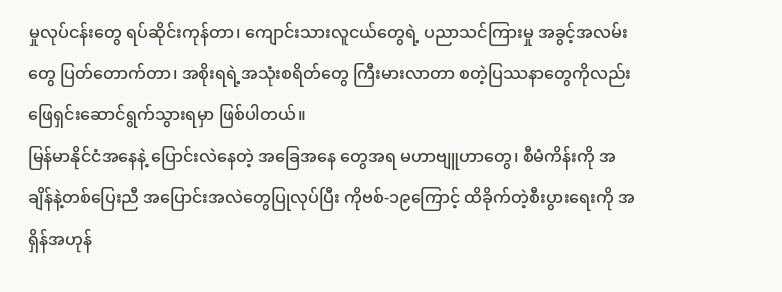မှုလုပ်ငန်းတွေ ရပ်ဆိုင်းကုန်တာ၊ ကျောင်းသားလူငယ်တွေရဲ့ ပညာသင်ကြားမှု အခွင့်အလမ်းတွေ ပြတ်တောက်တာ၊ အစိုးရရဲ့အသုံးစရိတ်တွေ ကြီးမားလာတာ စတဲ့ပြဿနာတွေကိုလည်း ဖြေရှင်းဆောင်ရွက်သွားရမှာ ဖြစ်ပါတယ်။
မြန်မာနိုင်ငံအနေနဲ့ ပြောင်းလဲနေတဲ့ အခြေအနေ တွေအရ မဟာဗျူဟာတွေ၊ စီမံကိန်းကို အချိန်နဲ့တစ်ပြေးညီ အပြောင်းအလဲတွေပြုလုပ်ပြီး ကိုဗစ်-၁၉ကြောင့် ထိခိုက်တဲ့စီးပွားရေးကို အရှိန်အဟုန်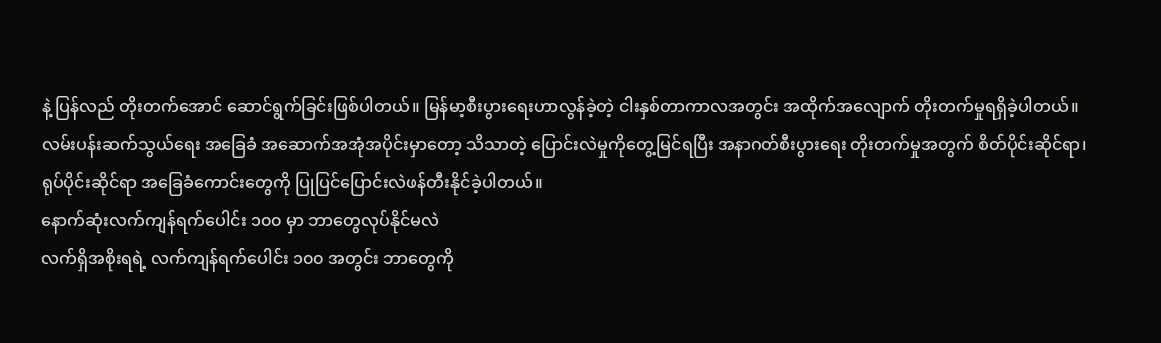နဲ့ ပြန်လည် တိုးတက်အောင် ဆောင်ရွက်ခြင်းဖြစ်ပါတယ်။ မြန်မာ့စီးပွားရေးဟာလွန်ခဲ့တဲ့ ငါးနှစ်တာကာလအတွင်း အထိုက်အလျောက် တိုးတက်မှုရရှိခဲ့ပါတယ်။
လမ်းပန်းဆက်သွယ်ရေး အခြေခံ အဆောက်အအုံအပိုင်းမှာတော့ သိသာတဲ့ ပြောင်းလဲမှုကိုတွေ့မြင်ရပြီး အနာဂတ်စီးပွားရေး တိုးတက်မှုအတွက် စိတ်ပိုင်းဆိုင်ရာ၊ ရုပ်ပိုင်းဆိုင်ရာ အခြေခံကောင်းတွေကို ပြုပြင်ပြောင်းလဲဖန်တီးနိုင်ခဲ့ပါတယ်။
နောက်ဆုံးလက်ကျန်ရက်ပေါင်း ၁၀၀ မှာ ဘာတွေလုပ်နိုင်မလဲ
လက်ရှိအစိုးရရဲ့ လက်ကျန်ရက်ပေါင်း ၁၀၀ အတွင်း ဘာတွေကို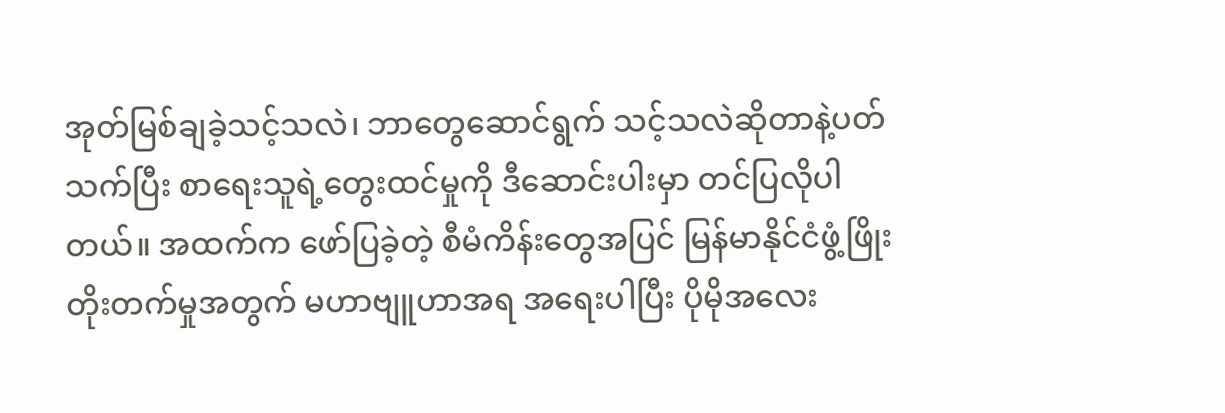အုတ်မြစ်ချခဲ့သင့်သလဲ၊ ဘာတွေဆောင်ရွက် သင့်သလဲဆိုတာနဲ့ပတ်သက်ပြီး စာရေးသူရဲ့တွေးထင်မှုကို ဒီဆောင်းပါးမှာ တင်ပြလိုပါတယ်။ အထက်က ဖော်ပြခဲ့တဲ့ စီမံကိန်းတွေအပြင် မြန်မာနိုင်ငံဖွံ့ဖြိုးတိုးတက်မှုအတွက် မဟာဗျူဟာအရ အရေးပါပြီး ပိုမိုအလေး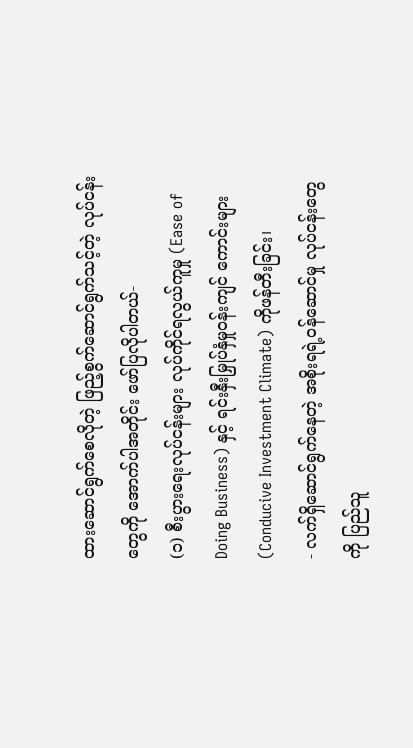ထားဆောင်ရွက်စေလိုတဲ့ ဖြည့်စွက်ဆောင်ရွက်သင့်တဲ့ လုပ်ငန်းတွေကို အောက်ပါအတိုင်း ဖော်ပြလိုပါတယ်-
(၁) စီးပွားရေးလုပ်ငန်းများ လုပ်ကိုင်ရလွယ်ကူမှု (Ease of Doing Business) နှင့် ရင်းနှီးမြှုပ်နှံမှုဝန်းကျင် ကောင်းများ(Conducive Investment Climate) ကိုဖန်တီးခြင်း၊
- လက်ရှိဆောင်ရွက်နေတဲ့ အစိုးရရဲ့ဝန်ဆောင်မှု လုပ်ငန်းတွေကို ပြည်သူ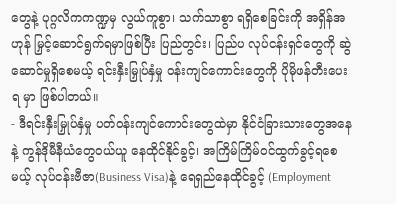တွေနဲ့ ပုဂ္ဂလိကကဏ္ဍမှ လွယ်ကူစွာ၊ သက်သာစွာ ရရှိစေခြင်းကို အရှိန်အဟုန် မြှင့်ဆောင်ရွက်ရမှာဖြစ်ပြီး ပြည်တွင်း၊ ပြည်ပ လုပ်ငန်းရှင်တွေကို ဆွဲဆောင်မှုရှိစေမယ့် ရင်းနှီးမြှုပ်နှံမှု ဝန်းကျင်ကောင်းတွေကို ပိုမိုဖန်တီးပေးရ မှာ ဖြစ်ပါတယ်။
- ဒီရင်းနှီးမြှုပ်နှံမှု ပတ်ဝန်းကျင်ကောင်းတွေထဲမှာ နိုင်ငံခြားသားတွေအနေနဲ့ ကွန်ဒိုမီနီယံတွေဝယ်ယူ နေထိုင်နိုင်ခွင့်၊ အကြိမ်ကြိမ်ဝင်ထွက်ခွင့်ရစေမယ့် လုပ်ငန်းဗီဇာ(Business Visa)နဲ့ ရေရှည်နေထိုင်ခွင့် (Employment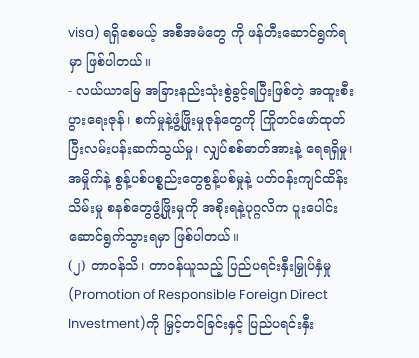visa) ရရှိစေမယ့် အစီအမံတွေ ကို ဖန်တီးဆောင်ရွက်ရမှာ ဖြစ်ပါတယ်။
- လယ်ယာမြေ အခြားနည်းသုံးစွဲခွင့်ရပြီးဖြစ်တဲ့ အထူးစီးပွားရေးဇုန်၊ စက်မှုနဲ့ဖွံ့ဖြိုးမှုဇုန်တွေကို ကြိုတင်ဖော်ထုတ်ပြီးလမ်းပန်းဆက်သွယ်မှု၊ လျှပ်စစ်ဓာတ်အားနဲ့ ရေရရှိမှု၊ အမှိုက်နဲ့ စွန့်ပစ်ပစ္စည်းတွေစွန့်ပစ်မှုနဲ့ ပတ်ဝန်းကျင်ထိန်းသိမ်းမှု စနစ်တွေဖွံ့ဖြိုးမှုကို အစိုးရနဲ့ပုဂ္ဂလိက ပူးပေါင်း ဆောင်ရွက်သွားရမှာ ဖြစ်ပါတယ်။
(၂) တာဝန်သိ၊ တာဝန်ယူသည့် ပြည်ပရင်းနှီးမြှုပ်နှံမှု (Promotion of Responsible Foreign Direct Investment)ကို မြှင့်တင်ခြင်းနှင့် ပြည်ပရင်းနှီး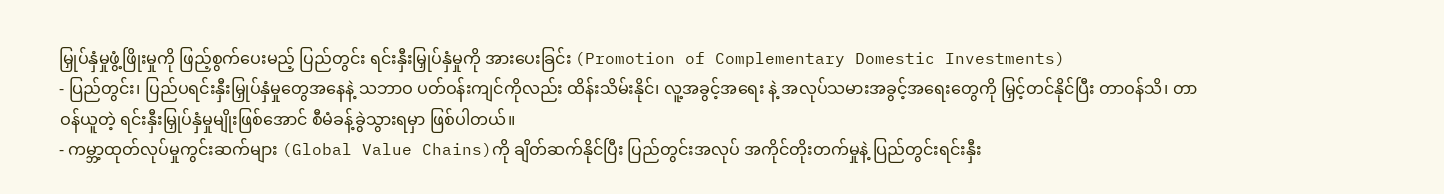မြှုပ်နှံမှုဖွံ့ဖြိုးမှုကို ဖြည့်စွက်ပေးမည့် ပြည်တွင်း ရင်းနှီးမြှုပ်နှံမှုကို အားပေးခြင်း (Promotion of Complementary Domestic Investments)
- ပြည်တွင်း၊ ပြည်ပရင်းနှီးမြှုပ်နှံမှုတွေအနေနဲ့ သဘာဝ ပတ်ဝန်းကျင်ကိုလည်း ထိန်းသိမ်းနိုင်၊ လူ့အခွင့်အရေး နဲ့ အလုပ်သမားအခွင့်အရေးတွေကို မြှင့်တင်နိုင်ပြီး တာဝန်သိ၊ တာဝန်ယူတဲ့ ရင်းနှီးမြှုပ်နှံမှုမျိုးဖြစ်အောင် စီမံခန့်ခွဲသွားရမှာ ဖြစ်ပါတယ်။
- ကမ္ဘာ့ထုတ်လုပ်မှုကွင်းဆက်များ (Global Value Chains)ကို ချိတ်ဆက်နိုင်ပြီး ပြည်တွင်းအလုပ် အကိုင်တိုးတက်မှုနဲ့ ပြည်တွင်းရင်းနှီး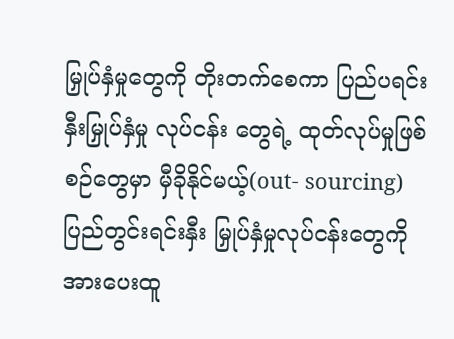မြှုပ်နှံမှုတွေကို တိုးတက်စေကာ ပြည်ပရင်းနှီးမြှုပ်နှံမှု လုပ်ငန်း တွေရဲ့ ထုတ်လုပ်မှုဖြစ်စဉ်တွေမှာ မှီခိုနိုင်မယ့်(out- sourcing) ပြည်တွင်းရင်းနှီး မြှုပ်နှံမှုလုပ်ငန်းတွေကို အားပေးထူ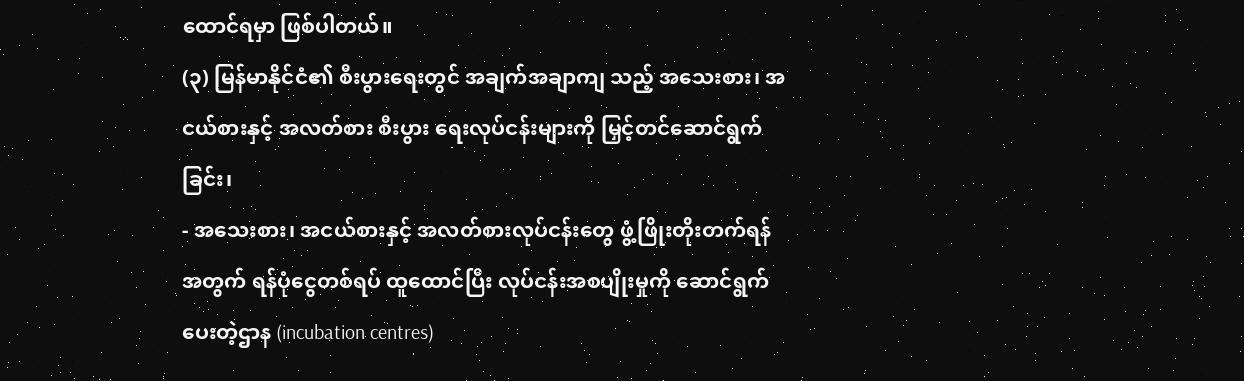ထောင်ရမှာ ဖြစ်ပါတယ်။
(၃) မြန်မာနိုင်ငံ၏ စီးပွားရေးတွင် အချက်အချာကျ သည့် အသေးစား၊ အငယ်စားနှင့် အလတ်စား စီးပွား ရေးလုပ်ငန်းများကို မြှင့်တင်ဆောင်ရွက် ခြင်း၊
- အသေးစား၊ အငယ်စားနှင့် အလတ်စားလုပ်ငန်းတွေ ဖွံ့ဖြိုးတိုးတက်ရန်အတွက် ရန်ပုံငွေတစ်ရပ် ထူထောင်ပြီး လုပ်ငန်းအစပျိုးမှုကို ဆောင်ရွက် ပေးတဲ့ဌာန (incubation centres)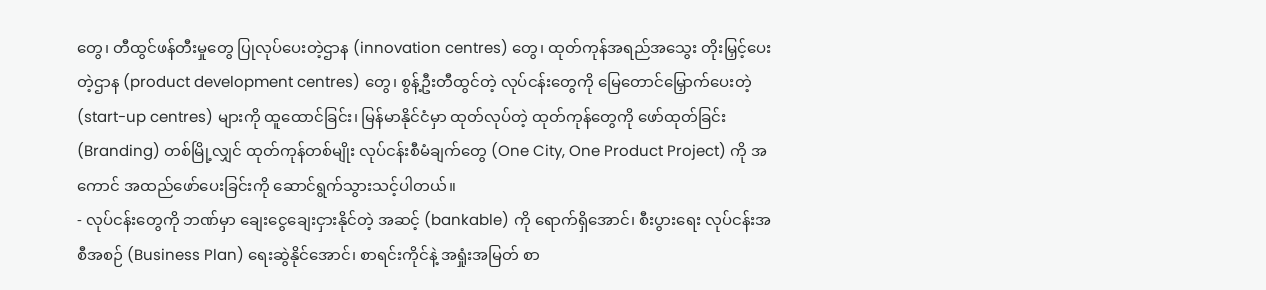တွေ၊ တီထွင်ဖန်တီးမှုတွေ ပြုလုပ်ပေးတဲ့ဌာန (innovation centres) တွေ၊ ထုတ်ကုန်အရည်အသွေး တိုးမြှင့်ပေးတဲ့ဌာန (product development centres) တွေ၊ စွန့်ဦးတီထွင်တဲ့ လုပ်ငန်းတွေကို မြေတောင်မြှောက်ပေးတဲ့ (start-up centres) များကို ထူထောင်ခြင်း၊ မြန်မာနိုင်ငံမှာ ထုတ်လုပ်တဲ့ ထုတ်ကုန်တွေကို ဖော်ထုတ်ခြင်း (Branding) တစ်မြို့လျှင် ထုတ်ကုန်တစ်မျိုး လုပ်ငန်းစီမံချက်တွေ (One City, One Product Project) ကို အကောင် အထည်ဖော်ပေးခြင်းကို ဆောင်ရွက်သွားသင့်ပါတယ်။
- လုပ်ငန်းတွေကို ဘဏ်မှာ ချေးငွေချေးငှားနိုင်တဲ့ အဆင့် (bankable) ကို ရောက်ရှိအောင်၊ စီးပွားရေး လုပ်ငန်းအစီအစဉ် (Business Plan) ရေးဆွဲနိုင်အောင်၊ စာရင်းကိုင်နဲ့ အရှုံးအမြတ် စာ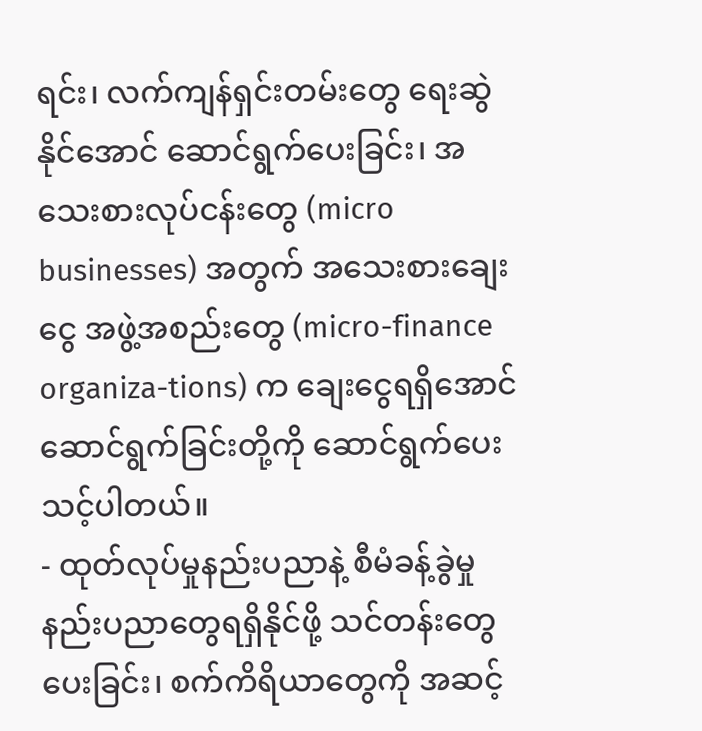ရင်း၊ လက်ကျန်ရှင်းတမ်းတွေ ရေးဆွဲနိုင်အောင် ဆောင်ရွက်ပေးခြင်း၊ အသေးစားလုပ်ငန်းတွေ (micro businesses) အတွက် အသေးစားချေးငွေ အဖွဲ့အစည်းတွေ (micro-finance organiza-tions) က ချေးငွေရရှိအောင် ဆောင်ရွက်ခြင်းတို့ကို ဆောင်ရွက်ပေးသင့်ပါတယ်။
- ထုတ်လုပ်မှုနည်းပညာနဲ့ စီမံခန့်ခွဲမှုနည်းပညာတွေရရှိနိုင်ဖို့ သင်တန်းတွေပေးခြင်း၊ စက်ကိရိယာတွေကို အဆင့်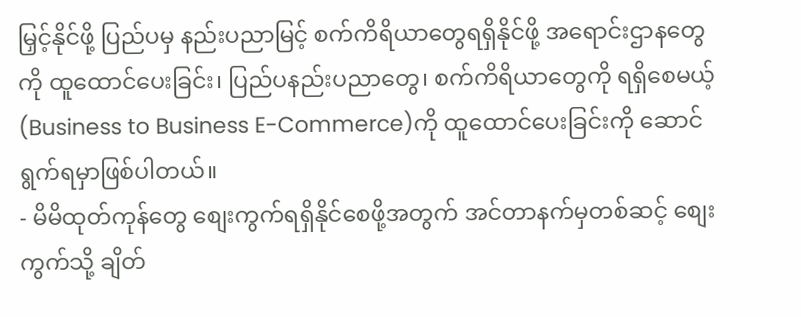မြှင့်နိုင်ဖို့ ပြည်ပမှ နည်းပညာမြင့် စက်ကိရိယာတွေရရှိနိုင်ဖို့ အရောင်းဌာနတွေကို ထူထောင်ပေးခြင်း၊ ပြည်ပနည်းပညာတွေ၊ စက်ကိရိယာတွေကို ရရှိစေမယ့် (Business to Business E-Commerce)ကို ထူထောင်ပေးခြင်းကို ဆောင်ရွက်ရမှာဖြစ်ပါတယ်။
- မိမိထုတ်ကုန်တွေ စျေးကွက်ရရှိနိုင်စေဖို့အတွက် အင်တာနက်မှတစ်ဆင့် စျေးကွက်သို့ ချိတ်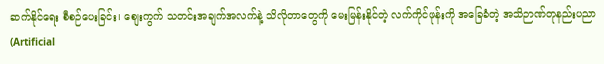ဆက်နိုင်ရေး စီစဉ်ပေးခြင်း၊ စျေးကွက် သတင်းအချက်အလက်နဲ့ သိလိုတာတွေကို မေးမြန်းနိုင်တဲ့ လက်ကိုင်ဖုန်းကို အခြေခံတဲ့ အသိဉာဏ်တုနည်းပညာ (Artificial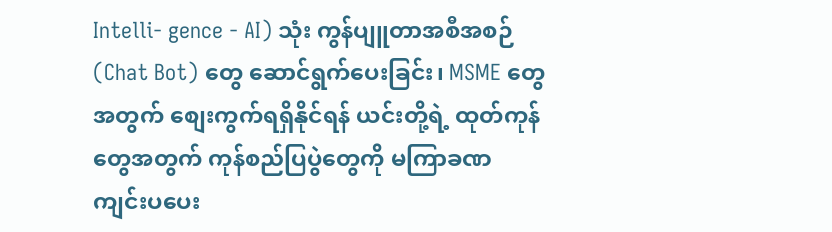Intelli- gence - AI) သုံး ကွန်ပျူတာအစီအစဉ်(Chat Bot) တွေ ဆောင်ရွက်ပေးခြင်း၊ MSME တွေအတွက် စျေးကွက်ရရှိနိုင်ရန် ယင်းတို့ရဲ့ ထုတ်ကုန်တွေအတွက် ကုန်စည်ပြပွဲတွေကို မကြာခဏ ကျင်းပပေး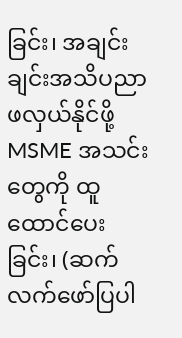ခြင်း၊ အချင်းချင်းအသိပညာဖလှယ်နိုင်ဖို့ MSME အသင်းတွေကို ထူထောင်ပေးခြင်း၊ (ဆက်လက်ဖော်ပြပါ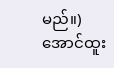မည်။)
အောင်ထူး